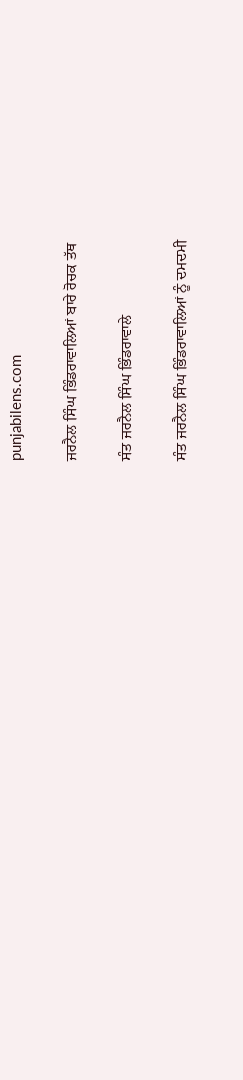punjabilens.com

ਜਰਨੈਲ ਸਿੰਘ ਭਿੰਡਰਾਵਾਲਿਆਂ ਬਾਰੇ ਰੋਚਕ ਤੱਥ

ਸੰਤ ਜਰਨੈਲ ਸਿੰਘ ਭਿੰਡਰਾਵਾਲੇ

ਸੰਤ ਜਰਨੈਲ ਸਿੰਘ ਭਿੰਡਰਾਵਾਲਿਆਂ ਨੂੰ ਦਮਦਮੀ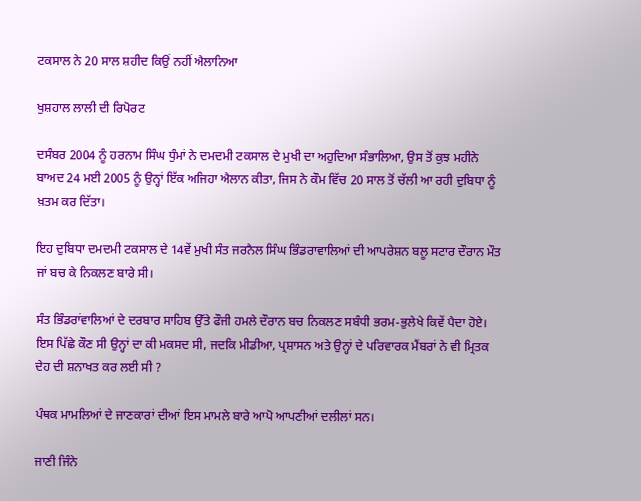ਟਕਸਾਲ ਨੇ 20 ਸਾਲ ਸ਼ਹੀਦ ਕਿਉਂ ਨਹੀਂ ਐਲਾਨਿਆ

ਖੁਸ਼ਹਾਲ ਲਾਲੀ ਦੀ ਰਿਪੋਰਟ

ਦਸੰਬਰ 2004 ਨੂੰ ਹਰਨਾਮ ਸਿੰਘ ਧੁੰਮਾਂ ਨੇ ਦਮਦਮੀ ਟਕਸਾਲ ਦੇ ਮੁਖੀ ਦਾ ਅਹੁਦਿਆ ਸੰਭਾਲਿਆ, ਉਸ ਤੋਂ ਕੁਝ ਮਹੀਨੇ ਬਾਅਦ 24 ਮਈ 2005 ਨੂੰ ਉਨ੍ਹਾਂ ਇੱਕ ਅਜਿਹਾ ਐਲਾਨ ਕੀਤਾ, ਜਿਸ ਨੇ ਕੌਮ ਵਿੱਚ 20 ਸਾਲ ਤੋਂ ਚੱਲੀ ਆ ਰਹੀ ਦੁਬਿਧਾ ਨੂੰ ਖ਼ਤਮ ਕਰ ਦਿੱਤਾ।

ਇਹ ਦੁਬਿਧਾ ਦਮਦਮੀ ਟਕਸਾਲ ਦੇ 14ਵੇਂ ਮੁਖੀ ਸੰਤ ਜਰਨੈਲ ਸਿੰਘ ਭਿੰਡਰਾਵਾਲਿਆਂ ਦੀ ਆਪਰੇਸ਼ਨ ਬਲੂ ਸਟਾਰ ਦੌਰਾਨ ਮੌਤ ਜਾਂ ਬਚ ਕੇ ਨਿਕਲਣ ਬਾਰੇ ਸੀ।

ਸੰਤ ਭਿੰਡਰਾਂਵਾਲਿਆਂ ਦੇ ਦਰਬਾਰ ਸਾਹਿਬ ਉੱਤੇ ਫੌਜੀ ਹਮਲੇ ਦੌਰਾਨ ਬਚ ਨਿਕਲਣ ਸਬੰਧੀ ਭਰਮ-ਭੁਲੇਖੇ ਕਿਵੇਂ ਪੈਦਾ ਹੋਏ। ਇਸ ਪਿੱਛੇ ਕੌਣ ਸੀ ਉਨ੍ਹਾਂ ਦਾ ਕੀ ਮਕਸਦ ਸੀ, ਜਦਕਿ ਮੀਡੀਆ, ਪ੍ਰਸ਼ਾਸਨ ਅਤੇ ਉਨ੍ਹਾਂ ਦੇ ਪਰਿਵਾਰਕ ਮੈਂਬਰਾਂ ਨੇ ਵੀ ਮ੍ਰਿਤਕ ਦੇਹ ਦੀ ਸ਼ਨਾਖਤ ਕਰ ਲਈ ਸੀ ?

ਪੰਥਕ ਮਾਮਲਿਆਂ ਦੇ ਜਾਣਕਾਰਾਂ ਦੀਆਂ ਇਸ ਮਾਮਲੇ ਬਾਰੇ ਆਪੋ ਆਪਣੀਆਂ ਦਲੀਲਾਂ ਸਨ।

ਜਾਣੀ ਜਿੰਨੇ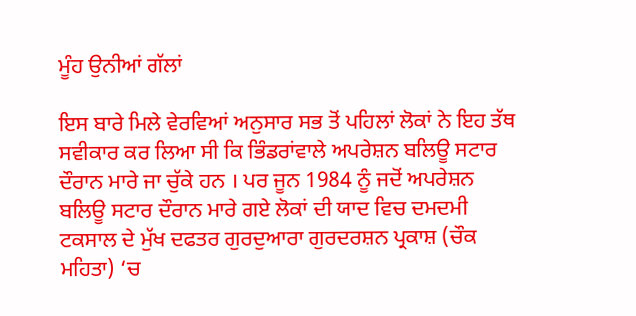ਮੂੰਹ ਉਨੀਆਂ ਗੱਲਾਂ

ਇਸ ਬਾਰੇ ਮਿਲੇ ਵੇਰਵਿਆਂ ਅਨੁਸਾਰ ਸਭ ਤੋਂ ਪਹਿਲਾਂ ਲੋਕਾਂ ਨੇ ਇਹ ਤੱਥ ਸਵੀਕਾਰ ਕਰ ਲਿਆ ਸੀ ਕਿ ਭਿੰਡਰਾਂਵਾਲੇ ਅਪਰੇਸ਼ਨ ਬਲਿਊ ਸਟਾਰ ਦੌਰਾਨ ਮਾਰੇ ਜਾ ਚੁੱਕੇ ਹਨ । ਪਰ ਜੂਨ 1984 ਨੂੰ ਜਦੋਂ ਅਪਰੇਸ਼ਨ ਬਲਿਊ ਸਟਾਰ ਦੌਰਾਨ ਮਾਰੇ ਗਏ ਲੋਕਾਂ ਦੀ ਯਾਦ ਵਿਚ ਦਮਦਮੀ ਟਕਸਾਲ ਦੇ ਮੁੱਖ ਦਫਤਰ ਗੁਰਦੁਆਰਾ ਗੁਰਦਰਸ਼ਨ ਪ੍ਰਕਾਸ਼ (ਚੌਕ ਮਹਿਤਾ) ‘ਚ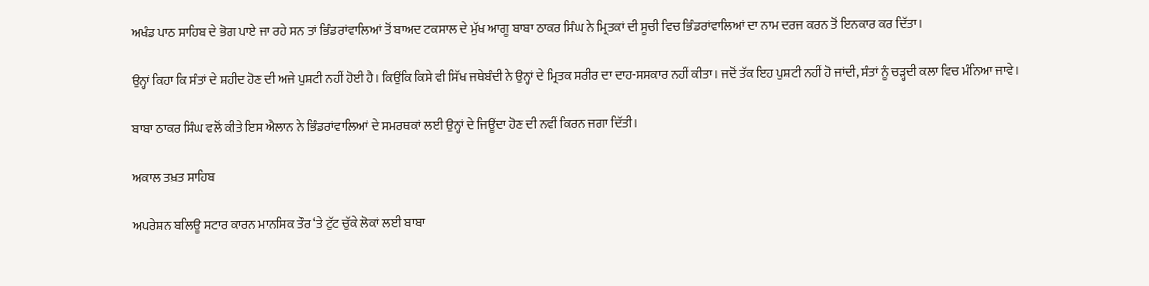ਅਖੰਡ ਪਾਠ ਸਾਹਿਬ ਦੇ ਭੋਗ ਪਾਏ ਜਾ ਰਹੇ ਸਨ ਤਾਂ ਭਿੰਡਰਾਂਵਾਲਿਆਂ ਤੋਂ ਬਾਅਦ ਟਕਸਾਲ ਦੇ ਮੁੱਖ ਆਗੂ ਬਾਬਾ ਠਾਕਰ ਸਿੰਘ ਨੇ ਮ੍ਰਿਤਕਾਂ ਦੀ ਸੂਚੀ ਵਿਚ ਭਿੰਡਰਾਂਵਾਲਿਆਂ ਦਾ ਨਾਮ ਦਰਜ ਕਰਨ ਤੋਂ ਇਨਕਾਰ ਕਰ ਦਿੱਤਾ।

ਉਨ੍ਹਾਂ ਕਿਹਾ ਕਿ ਸੰਤਾਂ ਦੇ ਸ਼ਹੀਦ ਹੋਣ ਦੀ ਅਜੇ ਪੁਸ਼ਟੀ ਨਹੀਂ ਹੋਈ ਹੈ। ਕਿਉਂਕਿ ਕਿਸੇ ਵੀ ਸਿੱਖ ਜਥੇਬੰਦੀ ਨੇ ਉਨ੍ਹਾਂ ਦੇ ਮ੍ਰਿਤਕ ਸਰੀਰ ਦਾ ਦਾਹ-ਸਸਕਾਰ ਨਹੀਂ ਕੀਤਾ। ਜਦੋਂ ਤੱਕ ਇਹ ਪੁਸ਼ਟੀ ਨਹੀਂ ਹੋ ਜਾਂਦੀ, ਸੰਤਾਂ ਨੂੰ ਚੜ੍ਹਦੀ ਕਲਾ ਵਿਚ ਮੰਨਿਆ ਜਾਵੇ।

ਬਾਬਾ ਠਾਕਰ ਸਿੰਘ ਵਲੋਂ ਕੀਤੇ ਇਸ ਐਲਾਨ ਨੇ ਭਿੰਡਰਾਂਵਾਲਿਆਂ ਦੇ ਸਮਰਥਕਾਂ ਲਈ ਉਨ੍ਹਾਂ ਦੇ ਜਿਊਂਦਾ ਹੋਣ ਦੀ ਨਵੀਂ ਕਿਰਨ ਜਗਾ ਦਿੱਤੀ।

ਅਕਾਲ ਤਖ਼ਤ ਸਾਹਿਬ

ਅਪਰੇਸ਼ਨ ਬਲਿਊ ਸਟਾਰ ਕਾਰਨ ਮਾਨਸਿਕ ਤੌਰ ‘ਤੇ ਟੁੱਟ ਚੁੱਕੇ ਲੋਕਾਂ ਲਈ ਬਾਬਾ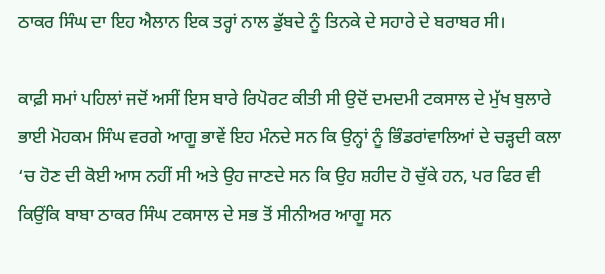ਠਾਕਰ ਸਿੰਘ ਦਾ ਇਹ ਐਲਾਨ ਇਕ ਤਰ੍ਹਾਂ ਨਾਲ ਡੁੱਬਦੇ ਨੂੰ ਤਿਨਕੇ ਦੇ ਸਹਾਰੇ ਦੇ ਬਰਾਬਰ ਸੀ।

ਕਾਫ਼ੀ ਸਮਾਂ ਪਹਿਲਾਂ ਜਦੋਂ ਅਸੀਂ ਇਸ ਬਾਰੇ ਰਿਪੋਰਟ ਕੀਤੀ ਸੀ ਉਦੋਂ ਦਮਦਮੀ ਟਕਸਾਲ ਦੇ ਮੁੱਖ ਬੁਲਾਰੇ ਭਾਈ ਮੋਹਕਮ ਸਿੰਘ ਵਰਗੇ ਆਗੂ ਭਾਵੇਂ ਇਹ ਮੰਨਦੇ ਸਨ ਕਿ ਉਨ੍ਹਾਂ ਨੂੰ ਭਿੰਡਰਾਂਵਾਲਿਆਂ ਦੇ ਚੜ੍ਹਦੀ ਕਲਾ ‘ਚ ਹੋਣ ਦੀ ਕੋਈ ਆਸ ਨਹੀਂ ਸੀ ਅਤੇ ਉਹ ਜਾਣਦੇ ਸਨ ਕਿ ਉਹ ਸ਼ਹੀਦ ਹੋ ਚੁੱਕੇ ਹਨ, ਪਰ ਫਿਰ ਵੀ ਕਿਉਂਕਿ ਬਾਬਾ ਠਾਕਰ ਸਿੰਘ ਟਕਸਾਲ ਦੇ ਸਭ ਤੋਂ ਸੀਨੀਅਰ ਆਗੂ ਸਨ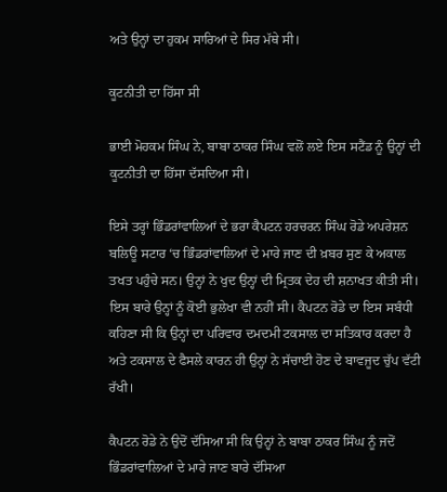ਅਤੇ ਉਨ੍ਹਾਂ ਦਾ ਹੁਕਮ ਸਾਰਿਆਂ ਦੇ ਸਿਰ ਮੱਥੇ ਸੀ।

ਕੂਟਨੀਤੀ ਦਾ ਹਿੱਸਾ ਸੀ

ਭਾਈ ਮੋਹਕਮ ਸਿੰਘ ਨੇ, ਬਾਬਾ ਠਾਕਰ ਸਿੰਘ ਵਲੋਂ ਲਏ ਇਸ ਸਟੈਂਡ ਨੂੰ ਉਨ੍ਹਾਂ ਦੀ ਕੂਟਨੀਤੀ ਦਾ ਹਿੱਸਾ ਦੱਸਦਿਆ ਸੀ।

ਇਸੇ ਤਰ੍ਹਾਂ ਭਿੰਡਰਾਂਵਾਲਿਆਂ ਦੇ ਭਰਾ ਕੈਪਟਨ ਹਰਚਰਨ ਸਿੰਘ ਰੋਡੇ ਅਪਰੇਸ਼ਨ ਬਲਿਊ ਸਟਾਰ ‘ਚ ਭਿੰਡਰਾਂਵਾਲਿਆਂ ਦੇ ਮਾਰੇ ਜਾਣ ਦੀ ਖ਼ਬਰ ਸੁਣ ਕੇ ਅਕਾਲ ਤਖਤ ਪਹੁੰਚੇ ਸਨ। ਉਨ੍ਹਾਂ ਨੇ ਖੁਦ ਉਨ੍ਹਾਂ ਦੀ ਮ੍ਰਿਤਕ ਦੇਹ ਦੀ ਸ਼ਨਾਖਤ ਕੀਤੀ ਸੀ। ਇਸ ਬਾਰੇ ਉਨ੍ਹਾਂ ਨੂੰ ਕੋਈ ਭੁਲੇਖਾ ਵੀ ਨਹੀਂ ਸੀ। ਕੈਪਟਨ ਰੋਡੇ ਦਾ ਇਸ ਸਬੰਧੀ ਕਹਿਣਾ ਸੀ ਕਿ ਉਨ੍ਹਾਂ ਦਾ ਪਰਿਵਾਰ ਦਮਦਮੀ ਟਕਸਾਲ ਦਾ ਸਤਿਕਾਰ ਕਰਦਾ ਹੈ ਅਤੇ ਟਕਸਾਲ ਦੇ ਫੈਸਲੇ ਕਾਰਨ ਹੀ ਉਨ੍ਹਾਂ ਨੇ ਸੱਚਾਈ ਹੋਣ ਦੇ ਬਾਵਜੂਦ ਚੁੱਪ ਵੱਟੀ ਰੱਖੀ।

ਕੈਪਟਨ ਰੋਡੇ ਨੇ ਉਦੋਂ ਦੱਸਿਆ ਸੀ ਕਿ ਉਨ੍ਹਾਂ ਨੇ ਬਾਬਾ ਠਾਕਰ ਸਿੰਘ ਨੂੰ ਜਦੋਂ ਭਿੰਡਰਾਂਵਾਲਿਆਂ ਦੇ ਮਾਰੇ ਜਾਣ ਬਾਰੇ ਦੱਸਿਆ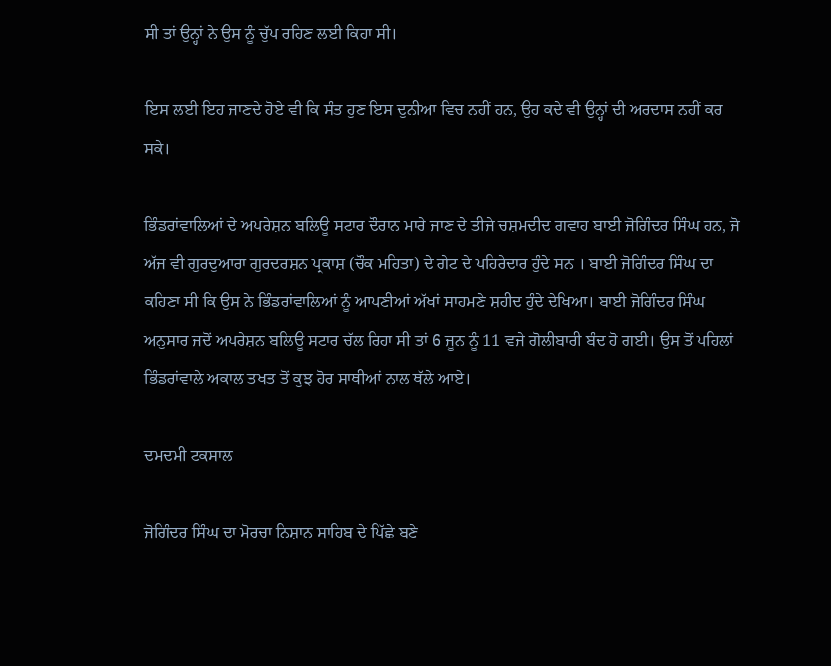ਸੀ ਤਾਂ ਉਨ੍ਹਾਂ ਨੇ ਉਸ ਨੂੰ ਚੁੱਪ ਰਹਿਣ ਲਈ ਕਿਹਾ ਸੀ।

ਇਸ ਲਈ ਇਹ ਜਾਣਦੇ ਹੋਏ ਵੀ ਕਿ ਸੰਤ ਹੁਣ ਇਸ ਦੁਨੀਆ ਵਿਚ ਨਹੀਂ ਹਨ, ਉਹ ਕਦੇ ਵੀ ਉਨ੍ਹਾਂ ਦੀ ਅਰਦਾਸ ਨਹੀਂ ਕਰ ਸਕੇ।

ਭਿੰਡਰਾਂਵਾਲਿਆਂ ਦੇ ਅਪਰੇਸ਼ਨ ਬਲਿਊ ਸਟਾਰ ਦੌਰਾਨ ਮਾਰੇ ਜਾਣ ਦੇ ਤੀਜੇ ਚਸ਼ਮਦੀਦ ਗਵਾਹ ਬਾਈ ਜੋਗਿੰਦਰ ਸਿੰਘ ਹਨ, ਜੋ ਅੱਜ ਵੀ ਗੁਰਦੁਆਰਾ ਗੁਰਦਰਸ਼ਨ ਪ੍ਰਕਾਸ਼ (ਚੌਕ ਮਹਿਤਾ) ਦੇ ਗੇਟ ਦੇ ਪਹਿਰੇਦਾਰ ਹੁੰਦੇ ਸਨ । ਬਾਈ ਜੋਗਿੰਦਰ ਸਿੰਘ ਦਾ ਕਹਿਣਾ ਸੀ ਕਿ ਉਸ ਨੇ ਭਿੰਡਰਾਂਵਾਲਿਆਂ ਨੂੰ ਆਪਣੀਆਂ ਅੱਖਾਂ ਸਾਹਮਣੇ ਸ਼ਹੀਦ ਹੁੰਦੇ ਦੇਖਿਆ। ਬਾਈ ਜੋਗਿੰਦਰ ਸਿੰਘ ਅਨੁਸਾਰ ਜਦੋਂ ਅਪਰੇਸ਼ਨ ਬਲਿਊ ਸਟਾਰ ਚੱਲ ਰਿਹਾ ਸੀ ਤਾਂ 6 ਜੂਨ ਨੂੰ 11 ਵਜੇ ਗੋਲੀਬਾਰੀ ਬੰਦ ਹੋ ਗਈ। ਉਸ ਤੋਂ ਪਹਿਲਾਂ ਭਿੰਡਰਾਂਵਾਲੇ ਅਕਾਲ ਤਖਤ ਤੋਂ ਕੁਝ ਹੋਰ ਸਾਥੀਆਂ ਨਾਲ ਥੱਲੇ ਆਏ।

ਦਮਦਮੀ ਟਕਸਾਲ

ਜੋਗਿੰਦਰ ਸਿੰਘ ਦਾ ਮੋਰਚਾ ਨਿਸ਼ਾਨ ਸਾਹਿਬ ਦੇ ਪਿੱਛੇ ਬਣੇ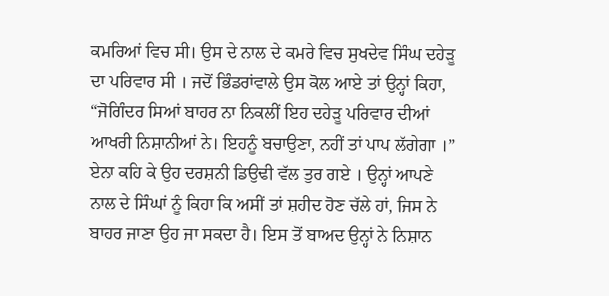ਕਮਰਿਆਂ ਵਿਚ ਸੀ। ਉਸ ਦੇ ਨਾਲ ਦੇ ਕਮਰੇ ਵਿਚ ਸੁਖਦੇਵ ਸਿੰਘ ਦਹੇੜੂ ਦਾ ਪਰਿਵਾਰ ਸੀ । ਜਦੋਂ ਭਿੰਡਰਾਂਵਾਲੇ ਉਸ ਕੋਲ ਆਏ ਤਾਂ ਉਨ੍ਹਾਂ ਕਿਹਾ, “ਜੋਗਿੰਦਰ ਸਿਆਂ ਬਾਹਰ ਨਾ ਨਿਕਲੀਂ ਇਹ ਦਹੇੜੂ ਪਰਿਵਾਰ ਦੀਆਂ ਆਖਰੀ ਨਿਸ਼ਾਨੀਆਂ ਨੇ। ਇਹਨੂੰ ਬਚਾਉਣਾ, ਨਹੀਂ ਤਾਂ ਪਾਪ ਲੱਗੇਗਾ ।” ਏਨਾ ਕਹਿ ਕੇ ਉਹ ਦਰਸ਼ਨੀ ਡਿਉਢੀ ਵੱਲ ਤੁਰ ਗਏ । ਉਨ੍ਹਾਂ ਆਪਣੇ ਨਾਲ ਦੇ ਸਿੰਘਾਂ ਨੂੰ ਕਿਹਾ ਕਿ ਅਸੀਂ ਤਾਂ ਸ਼ਹੀਦ ਹੋਣ ਚੱਲੇ ਹਾਂ, ਜਿਸ ਨੇ ਬਾਹਰ ਜਾਣਾ ਉਹ ਜਾ ਸਕਦਾ ਹੈ। ਇਸ ਤੋਂ ਬਾਅਦ ਉਨ੍ਹਾਂ ਨੇ ਨਿਸ਼ਾਨ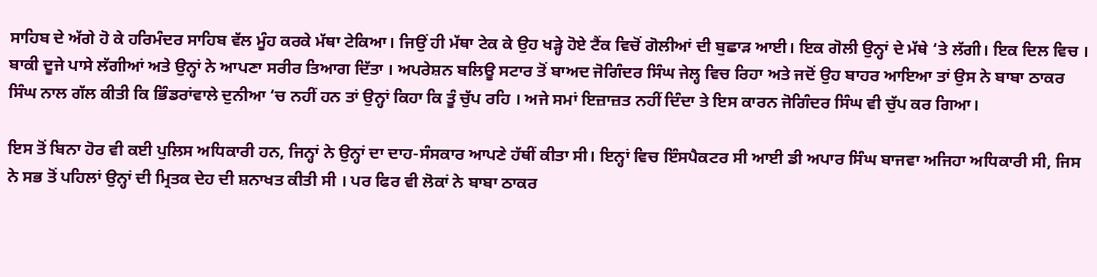ਸਾਹਿਬ ਦੇ ਅੱਗੇ ਹੋ ਕੇ ਹਰਿਮੰਦਰ ਸਾਹਿਬ ਵੱਲ ਮੂੰਹ ਕਰਕੇ ਮੱਥਾ ਟੇਕਿਆ। ਜਿਉਂ ਹੀ ਮੱਥਾ ਟੇਕ ਕੇ ਉਹ ਖੜ੍ਹੇ ਹੋਏ ਟੈਂਕ ਵਿਚੋਂ ਗੋਲੀਆਂ ਦੀ ਬੁਛਾੜ ਆਈ। ਇਕ ਗੋਲੀ ਉਨ੍ਹਾਂ ਦੇ ਮੱਥੇ ‘ਤੇ ਲੱਗੀ। ਇਕ ਦਿਲ ਵਿਚ । ਬਾਕੀ ਦੂਜੇ ਪਾਸੇ ਲੱਗੀਆਂ ਅਤੇ ਉਨ੍ਹਾਂ ਨੇ ਆਪਣਾ ਸਰੀਰ ਤਿਆਗ ਦਿੱਤਾ । ਅਪਰੇਸ਼ਨ ਬਲਿਊ ਸਟਾਰ ਤੋਂ ਬਾਅਦ ਜੋਗਿੰਦਰ ਸਿੰਘ ਜੇਲ੍ਹ ਵਿਚ ਰਿਹਾ ਅਤੇ ਜਦੋਂ ਉਹ ਬਾਹਰ ਆਇਆ ਤਾਂ ਉਸ ਨੇ ਬਾਬਾ ਠਾਕਰ ਸਿੰਘ ਨਾਲ ਗੱਲ ਕੀਤੀ ਕਿ ਭਿੰਡਰਾਂਵਾਲੇ ਦੁਨੀਆ ‘ਚ ਨਹੀਂ ਹਨ ਤਾਂ ਉਨ੍ਹਾਂ ਕਿਹਾ ਕਿ ਤੂੰ ਚੁੱਪ ਰਹਿ । ਅਜੇ ਸਮਾਂ ਇਜ਼ਾਜ਼ਤ ਨਹੀਂ ਦਿੰਦਾ ਤੇ ਇਸ ਕਾਰਨ ਜੋਗਿੰਦਰ ਸਿੰਘ ਵੀ ਚੁੱਪ ਕਰ ਗਿਆ।

ਇਸ ਤੋਂ ਬਿਨਾ ਹੋਰ ਵੀ ਕਈ ਪੁਲਿਸ ਅਧਿਕਾਰੀ ਹਨ, ਜਿਨ੍ਹਾਂ ਨੇ ਉਨ੍ਹਾਂ ਦਾ ਦਾਹ-ਸੰਸਕਾਰ ਆਪਣੇ ਹੱਥੀਂ ਕੀਤਾ ਸੀ। ਇਨ੍ਹਾਂ ਵਿਚ ਇੰਸਪੈਕਟਰ ਸੀ ਆਈ ਡੀ ਅਪਾਰ ਸਿੰਘ ਬਾਜਵਾ ਅਜਿਹਾ ਅਧਿਕਾਰੀ ਸੀ, ਜਿਸ ਨੇ ਸਭ ਤੋਂ ਪਹਿਲਾਂ ਉਨ੍ਹਾਂ ਦੀ ਮ੍ਰਿਤਕ ਦੇਹ ਦੀ ਸ਼ਨਾਖਤ ਕੀਤੀ ਸੀ । ਪਰ ਫਿਰ ਵੀ ਲੋਕਾਂ ਨੇ ਬਾਬਾ ਠਾਕਰ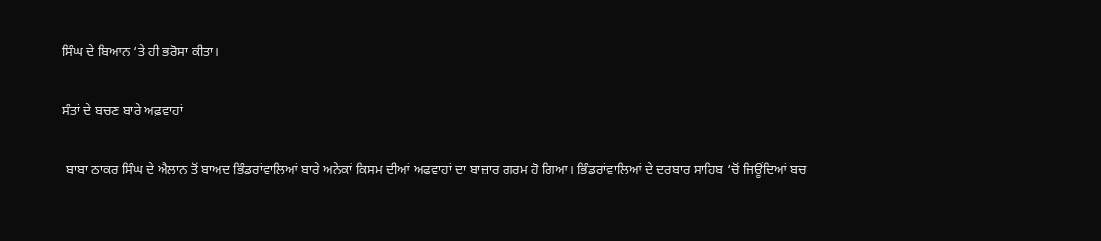ਸਿੰਘ ਦੇ ਬਿਆਨ ‘ਤੇ ਹੀ ਭਰੋਸਾ ਕੀਤਾ।

ਸੰਤਾਂ ਦੇ ਬਚਣ ਬਾਰੇ ਅਫ਼ਵਾਹਾਂ

 ਬਾਬਾ ਠਾਕਰ ਸਿੰਘ ਦੇ ਐਲਾਨ ਤੋਂ ਬਾਅਦ ਭਿੰਡਰਾਂਵਾਲਿਆਂ ਬਾਰੇ ਅਨੇਕਾਂ ਕਿਸਮ ਦੀਆਂ ਅਫਵਾਹਾਂ ਦਾ ਬਾਜ਼ਾਰ ਗਰਮ ਹੋ ਗਿਆ। ਭਿੰਡਰਾਂਵਾਲਿਆਂ ਦੇ ਦਰਬਾਰ ਸਾਹਿਬ ‘ਚੋਂ ਜਿਊਂਦਿਆਂ ਬਚ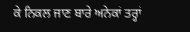ਕੇ ਨਿਕਲ ਜਾਣ ਬਾਰੇ ਅਨੇਕਾਂ ਤਰ੍ਹਾਂ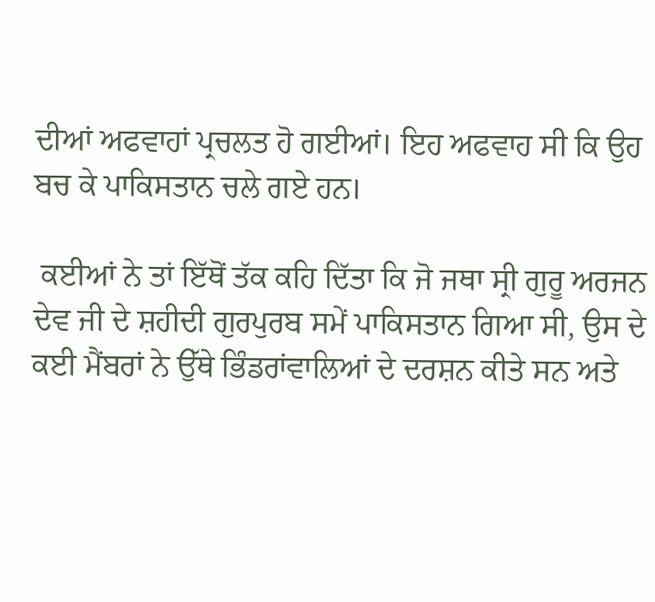ਦੀਆਂ ਅਫਵਾਹਾਂ ਪ੍ਰਚਲਤ ਹੋ ਗਈਆਂ। ਇਹ ਅਫਵਾਹ ਸੀ ਕਿ ਉਹ ਬਚ ਕੇ ਪਾਕਿਸਤਾਨ ਚਲੇ ਗਏ ਹਨ।

 ਕਈਆਂ ਨੇ ਤਾਂ ਇੱਥੋਂ ਤੱਕ ਕਹਿ ਦਿੱਤਾ ਕਿ ਜੋ ਜਥਾ ਸ੍ਰੀ ਗੁਰੂ ਅਰਜਨ ਦੇਵ ਜੀ ਦੇ ਸ਼ਹੀਦੀ ਗੁਰਪੁਰਬ ਸਮੇਂ ਪਾਕਿਸਤਾਨ ਗਿਆ ਸੀ, ਉਸ ਦੇ ਕਈ ਮੈਂਬਰਾਂ ਨੇ ਉੱਥੇ ਭਿੰਡਰਾਂਵਾਲਿਆਂ ਦੇ ਦਰਸ਼ਨ ਕੀਤੇ ਸਨ ਅਤੇ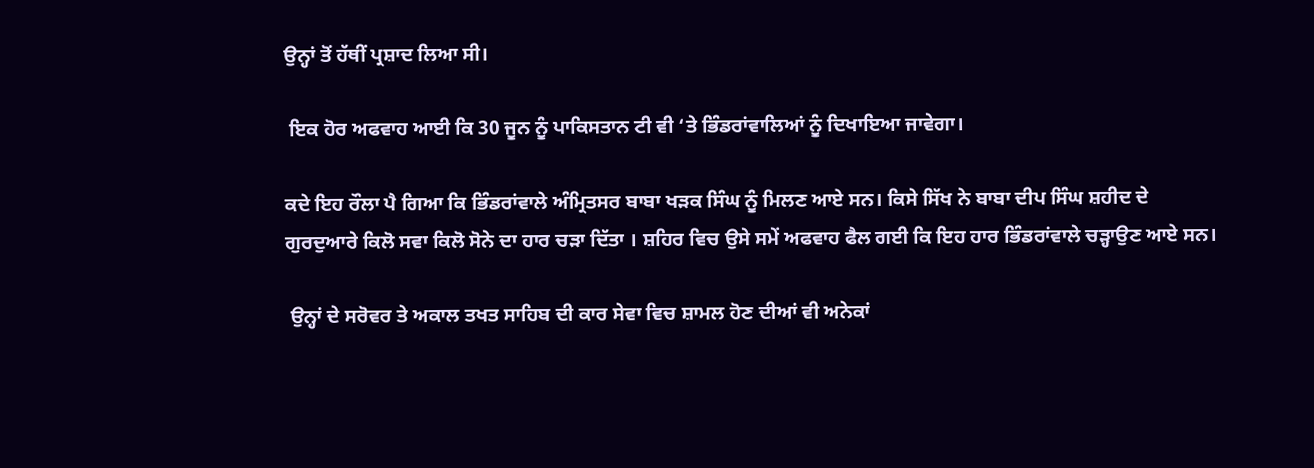ਉਨ੍ਹਾਂ ਤੋਂ ਹੱਥੀਂ ਪ੍ਰਸ਼ਾਦ ਲਿਆ ਸੀ।

 ਇਕ ਹੋਰ ਅਫਵਾਹ ਆਈ ਕਿ 30 ਜੂਨ ਨੂੰ ਪਾਕਿਸਤਾਨ ਟੀ ਵੀ ‘ਤੇ ਭਿੰਡਰਾਂਵਾਲਿਆਂ ਨੂੰ ਦਿਖਾਇਆ ਜਾਵੇਗਾ।

ਕਦੇ ਇਹ ਰੌਲਾ ਪੈ ਗਿਆ ਕਿ ਭਿੰਡਰਾਂਵਾਲੇ ਅੰਮ੍ਰਿਤਸਰ ਬਾਬਾ ਖੜਕ ਸਿੰਘ ਨੂੰ ਮਿਲਣ ਆਏ ਸਨ। ਕਿਸੇ ਸਿੱਖ ਨੇ ਬਾਬਾ ਦੀਪ ਸਿੰਘ ਸ਼ਹੀਦ ਦੇ ਗੁਰਦੁਆਰੇ ਕਿਲੋ ਸਵਾ ਕਿਲੋ ਸੋਨੇ ਦਾ ਹਾਰ ਚੜਾ ਦਿੱਤਾ । ਸ਼ਹਿਰ ਵਿਚ ਉਸੇ ਸਮੇਂ ਅਫਵਾਹ ਫੈਲ ਗਈ ਕਿ ਇਹ ਹਾਰ ਭਿੰਡਰਾਂਵਾਲੇ ਚੜ੍ਹਾਉਣ ਆਏ ਸਨ।

 ਉਨ੍ਹਾਂ ਦੇ ਸਰੋਵਰ ਤੇ ਅਕਾਲ ਤਖਤ ਸਾਹਿਬ ਦੀ ਕਾਰ ਸੇਵਾ ਵਿਚ ਸ਼ਾਮਲ ਹੋਣ ਦੀਆਂ ਵੀ ਅਨੇਕਾਂ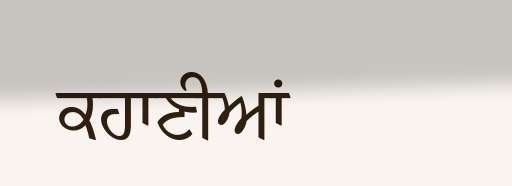ਕਹਾਣੀਆਂ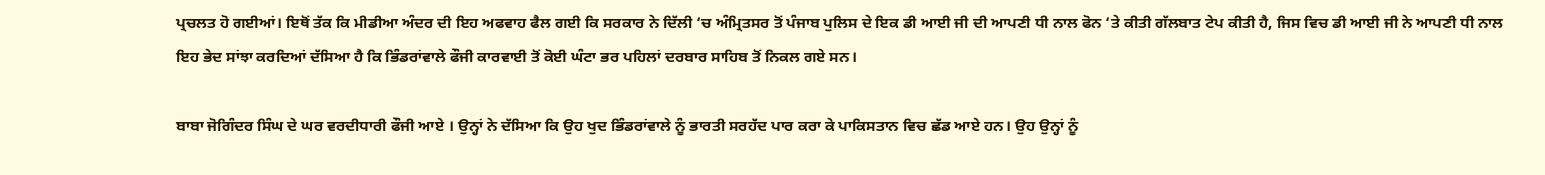ਪ੍ਰਚਲਤ ਹੋ ਗਈਆਂ। ਇਥੋਂ ਤੱਕ ਕਿ ਮੀਡੀਆ ਅੰਦਰ ਦੀ ਇਹ ਅਫਵਾਹ ਫੈਲ ਗਈ ਕਿ ਸਰਕਾਰ ਨੇ ਦਿੱਲੀ ‘ਚ ਅੰਮ੍ਰਿਤਸਰ ਤੋਂ ਪੰਜਾਬ ਪੁਲਿਸ ਦੇ ਇਕ ਡੀ ਆਈ ਜੀ ਦੀ ਆਪਣੀ ਧੀ ਨਾਲ ਫੋਨ ‘ਤੇ ਕੀਤੀ ਗੱਲਬਾਤ ਟੇਪ ਕੀਤੀ ਹੈ, ਜਿਸ ਵਿਚ ਡੀ ਆਈ ਜੀ ਨੇ ਆਪਣੀ ਧੀ ਨਾਲ ਇਹ ਭੇਦ ਸਾਂਝਾ ਕਰਦਿਆਂ ਦੱਸਿਆ ਹੈ ਕਿ ਭਿੰਡਰਾਂਵਾਲੇ ਫੌਜੀ ਕਾਰਵਾਈ ਤੋਂ ਕੋਈ ਘੰਟਾ ਭਰ ਪਹਿਲਾਂ ਦਰਬਾਰ ਸਾਹਿਬ ਤੋਂ ਨਿਕਲ ਗਏ ਸਨ।

ਬਾਬਾ ਜੋਗਿੰਦਰ ਸਿੰਘ ਦੇ ਘਰ ਵਰਦੀਧਾਰੀ ਫੌਜੀ ਆਏ । ਉਨ੍ਹਾਂ ਨੇ ਦੱਸਿਆ ਕਿ ਉਹ ਖੁਦ ਭਿੰਡਰਾਂਵਾਲੇ ਨੂੰ ਭਾਰਤੀ ਸਰਹੱਦ ਪਾਰ ਕਰਾ ਕੇ ਪਾਕਿਸਤਾਨ ਵਿਚ ਛੱਡ ਆਏ ਹਨ। ਉਹ ਉਨ੍ਹਾਂ ਨੂੰ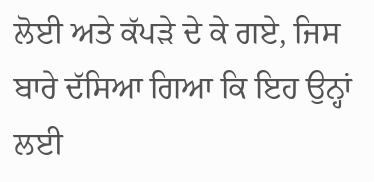ਲੋਈ ਅਤੇ ਕੱਪੜੇ ਦੇ ਕੇ ਗਏ, ਜਿਸ ਬਾਰੇ ਦੱਸਿਆ ਗਿਆ ਕਿ ਇਹ ਉਨ੍ਹਾਂ ਲਈ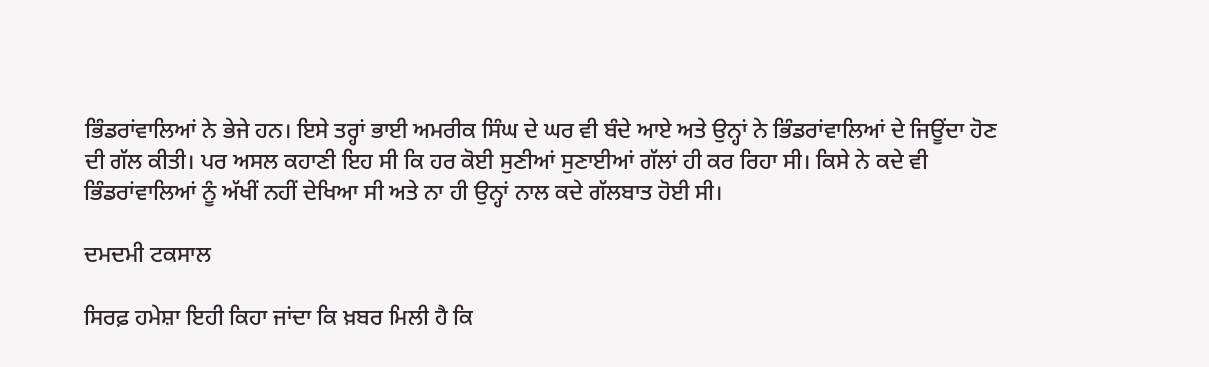ਭਿੰਡਰਾਂਵਾਲਿਆਂ ਨੇ ਭੇਜੇ ਹਨ। ਇਸੇ ਤਰ੍ਹਾਂ ਭਾਈ ਅਮਰੀਕ ਸਿੰਘ ਦੇ ਘਰ ਵੀ ਬੰਦੇ ਆਏ ਅਤੇ ਉਨ੍ਹਾਂ ਨੇ ਭਿੰਡਰਾਂਵਾਲਿਆਂ ਦੇ ਜਿਊਂਦਾ ਹੋਣ ਦੀ ਗੱਲ ਕੀਤੀ। ਪਰ ਅਸਲ ਕਹਾਣੀ ਇਹ ਸੀ ਕਿ ਹਰ ਕੋਈ ਸੁਣੀਆਂ ਸੁਣਾਈਆਂ ਗੱਲਾਂ ਹੀ ਕਰ ਰਿਹਾ ਸੀ। ਕਿਸੇ ਨੇ ਕਦੇ ਵੀ ਭਿੰਡਰਾਂਵਾਲਿਆਂ ਨੂੰ ਅੱਖੀਂ ਨਹੀਂ ਦੇਖਿਆ ਸੀ ਅਤੇ ਨਾ ਹੀ ਉਨ੍ਹਾਂ ਨਾਲ ਕਦੇ ਗੱਲਬਾਤ ਹੋਈ ਸੀ।

ਦਮਦਮੀ ਟਕਸਾਲ

ਸਿਰਫ਼ ਹਮੇਸ਼ਾ ਇਹੀ ਕਿਹਾ ਜਾਂਦਾ ਕਿ ਖ਼ਬਰ ਮਿਲੀ ਹੈ ਕਿ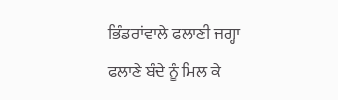ਭਿੰਡਰਾਂਵਾਲੇ ਫਲਾਣੀ ਜਗ੍ਹਾ ਫਲਾਣੇ ਬੰਦੇ ਨੂੰ ਮਿਲ ਕੇ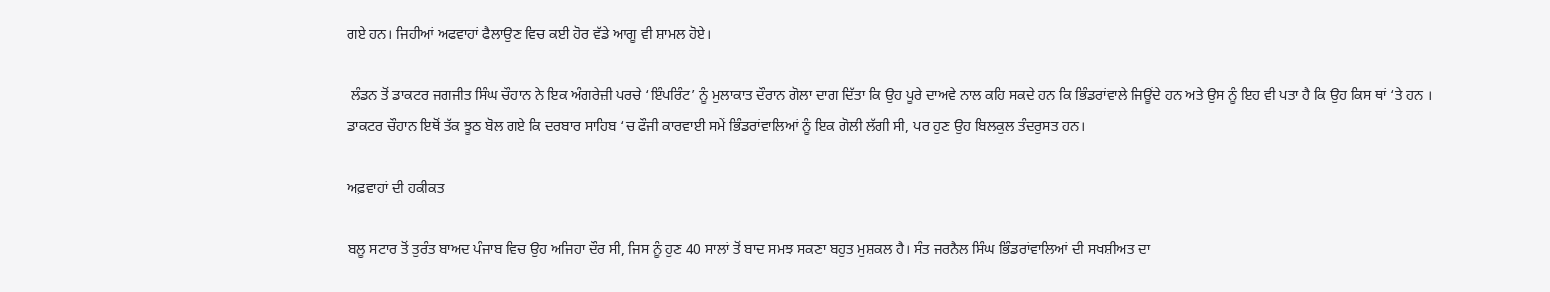ਗਏ ਹਨ। ਜਿਹੀਆਂ ਅਫਵਾਹਾਂ ਫੈਲਾਉਣ ਵਿਚ ਕਈ ਹੋਰ ਵੱਡੇ ਆਗੂ ਵੀ ਸ਼ਾਮਲ ਹੋਏ।

 ਲੰਡਨ ਤੋਂ ਡਾਕਟਰ ਜਗਜੀਤ ਸਿੰਘ ਚੌਹਾਨ ਨੇ ਇਕ ਅੰਗਰੇਜ਼ੀ ਪਰਚੇ ‘ਇੰਪਰਿੰਟ’ ਨੂੰ ਮੁਲਾਕਾਤ ਦੌਰਾਨ ਗੋਲਾ ਦਾਗ ਦਿੱਤਾ ਕਿ ਉਹ ਪੂਰੇ ਦਾਅਵੇ ਨਾਲ ਕਹਿ ਸਕਦੇ ਹਨ ਕਿ ਭਿੰਡਰਾਂਵਾਲੇ ਜਿਊਂਦੇ ਹਨ ਅਤੇ ਉਸ ਨੂੰ ਇਹ ਵੀ ਪਤਾ ਹੈ ਕਿ ਉਹ ਕਿਸ ਥਾਂ ‘ਤੇ ਹਨ । ਡਾਕਟਰ ਚੌਹਾਨ ਇਥੋਂ ਤੱਕ ਝੂਠ ਬੋਲ ਗਏ ਕਿ ਦਰਬਾਰ ਸਾਹਿਬ ‘ਚ ਫੌਜੀ ਕਾਰਵਾਈ ਸਮੇਂ ਭਿੰਡਰਾਂਵਾਲਿਆਂ ਨੂੰ ਇਕ ਗੋਲੀ ਲੱਗੀ ਸੀ, ਪਰ ਹੁਣ ਉਹ ਬਿਲਕੁਲ ਤੰਦਰੁਸਤ ਹਨ।

ਅਫ਼ਵਾਹਾਂ ਦੀ ਹਕੀਕਤ

ਬਲੂ ਸਟਾਰ ਤੋਂ ਤੁਰੰਤ ਬਾਅਦ ਪੰਜਾਬ ਵਿਚ ਉਹ ਅਜਿਹਾ ਦੌਰ ਸੀ, ਜਿਸ ਨੂੰ ਹੁਣ 40 ਸਾਲਾਂ ਤੋਂ ਬਾਦ ਸਮਝ ਸਕਣਾ ਬਹੁਤ ਮੁਸ਼ਕਲ ਹੈ। ਸੰਤ ਜਰਨੈਲ ਸਿੰਘ ਭਿੰਡਰਾਂਵਾਲਿਆਂ ਦੀ ਸਖਸ਼ੀਅਤ ਦਾ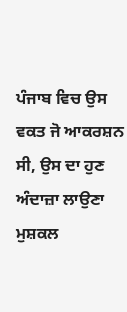ਪੰਜਾਬ ਵਿਚ ਉਸ ਵਕਤ ਜੋ ਆਕਰਸ਼ਨ ਸੀ, ਉਸ ਦਾ ਹੁਣ ਅੰਦਾਜ਼ਾ ਲਾਉਣਾ ਮੁਸ਼ਕਲ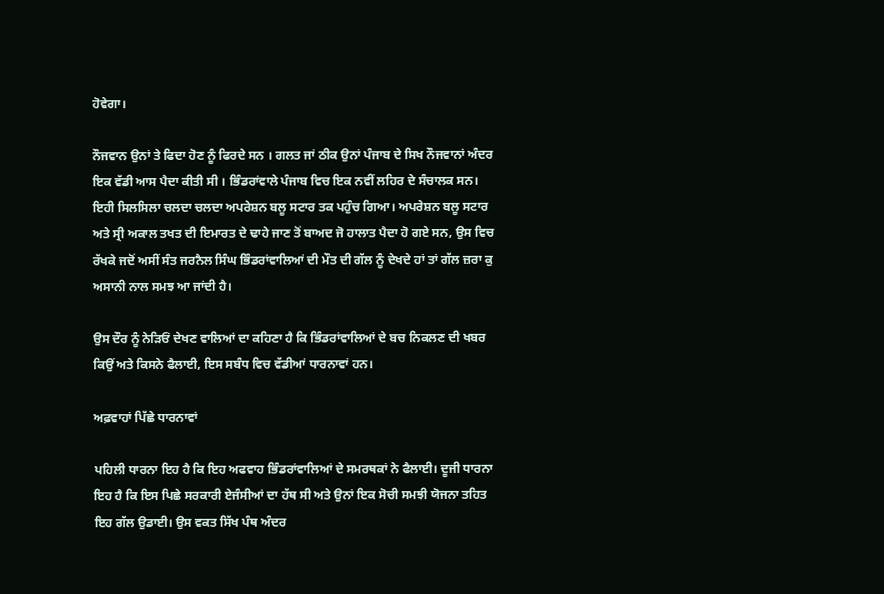ਹੋਵੇਗਾ।

ਨੌਜਵਾਨ ਉਨਾਂ ਤੇ ਫਿਦਾ ਹੋਣ ਨੂੰ ਫਿਰਦੇ ਸਨ । ਗਲਤ ਜਾਂ ਠੀਕ ਉਨਾਂ ਪੰਜਾਬ ਦੇ ਸਿਖ ਨੌਜਵਾਨਾਂ ਅੰਦਰ ਇਕ ਵੱਡੀ ਆਸ ਪੈਦਾ ਕੀਤੀ ਸੀ । ਭਿੰਡਰਾਂਵਾਲੇ ਪੰਜਾਬ ਵਿਚ ਇਕ ਨਵੀਂ ਲਹਿਰ ਦੇ ਸੰਚਾਲਕ ਸਨ। ਇਹੀ ਸਿਲਸਿਲਾ ਚਲਦਾ ਚਲਦਾ ਅਪਰੇਸ਼ਨ ਬਲੂ ਸਟਾਰ ਤਕ ਪਹੁੰਚ ਗਿਆ। ਅਪਰੇਸ਼ਨ ਬਲੂ ਸਟਾਰ ਅਤੇ ਸ੍ਰੀ ਅਕਾਲ ਤਖਤ ਦੀ ਇਮਾਰਤ ਦੇ ਢਾਹੇ ਜਾਣ ਤੋਂ ਬਾਅਦ ਜੋ ਹਾਲਾਤ ਪੈਦਾ ਹੋ ਗਏ ਸਨ, ਉਸ ਵਿਚ ਰੱਖਕੇ ਜਦੋਂ ਅਸੀਂ ਸੰਤ ਜਰਨੈਲ ਸਿੰਘ ਭਿੰਡਰਾਂਵਾਲਿਆਂ ਦੀ ਮੌਤ ਦੀ ਗੱਲ ਨੂੰ ਦੇਖਦੇ ਹਾਂ ਤਾਂ ਗੱਲ ਜ਼ਰਾ ਕੁ ਅਸਾਨੀ ਨਾਲ ਸਮਝ ਆ ਜਾਂਦੀ ਹੈ।

ਉਸ ਦੌਰ ਨੂੰ ਨੇੜਿਓਂ ਦੇਖਣ ਵਾਲਿਆਂ ਦਾ ਕਹਿਣਾ ਹੈ ਕਿ ਭਿੰਡਰਾਂਵਾਲਿਆਂ ਦੇ ਬਚ ਨਿਕਲਣ ਦੀ ਖਬਰ ਕਿਉਂ ਅਤੇ ਕਿਸਨੇ ਫੈਲਾਈ, ਇਸ ਸਬੰਧ ਵਿਚ ਵੱਡੀਆਂ ਧਾਰਨਾਵਾਂ ਹਨ।

ਅਫ਼ਵਾਹਾਂ ਪਿੱਛੇ ਧਾਰਨਾਵਾਂ

ਪਹਿਲੀ ਧਾਰਨਾ ਇਹ ਹੈ ਕਿ ਇਹ ਅਫਵਾਹ ਭਿੰਡਰਾਂਵਾਲਿਆਂ ਦੇ ਸਮਰਥਕਾਂ ਨੇ ਫੈਲਾਈ। ਦੂਜੀ ਧਾਰਨਾ ਇਹ ਹੈ ਕਿ ਇਸ ਪਿਛੇ ਸਰਕਾਰੀ ਏਜੰਸੀਆਂ ਦਾ ਹੱਥ ਸੀ ਅਤੇ ਉਨਾਂ ਇਕ ਸੋਚੀ ਸਮਝੀ ਯੋਜਨਾ ਤਹਿਤ ਇਹ ਗੱਲ ਉਡਾਈ। ਉਸ ਵਕਤ ਸਿੱਖ ਪੰਥ ਅੰਦਰ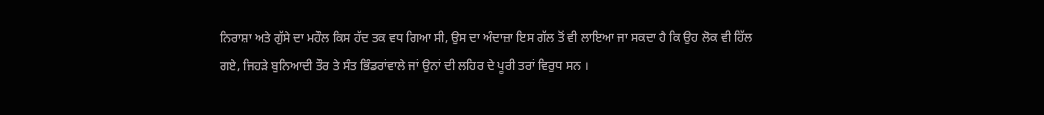ਨਿਰਾਸ਼ਾ ਅਤੇ ਗੁੱਸੇ ਦਾ ਮਹੌਲ ਕਿਸ ਹੱਦ ਤਕ ਵਧ ਗਿਆ ਸੀ, ਉਸ ਦਾ ਅੰਦਾਜ਼ਾ ਇਸ ਗੱਲ ਤੋਂ ਵੀ ਲਾਇਆ ਜਾ ਸਕਦਾ ਹੈ ਕਿ ਉਹ ਲੋਕ ਵੀ ਹਿੱਲ ਗਏ, ਜਿਹੜੇ ਬੁਨਿਆਦੀ ਤੌਰ ਤੇ ਸੰਤ ਭਿੰਡਰਾਂਵਾਲੇ ਜਾਂ ਉਨਾਂ ਦੀ ਲਹਿਰ ਦੇ ਪੂਰੀ ਤਰਾਂ ਵਿਰੁਧ ਸਨ ।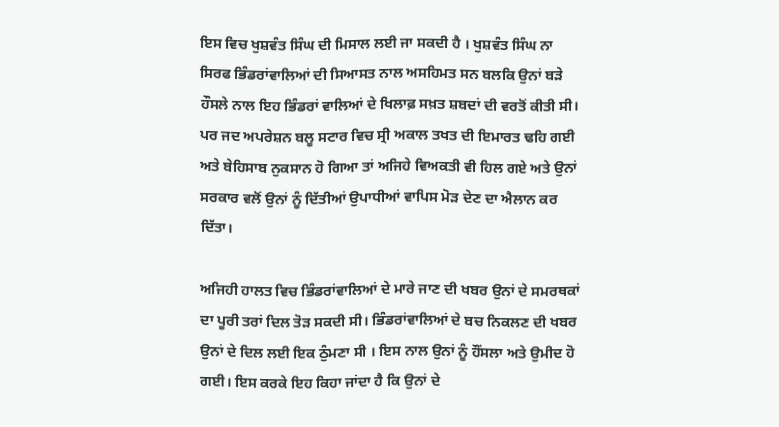ਇਸ ਵਿਚ ਖੁਸ਼ਵੰਤ ਸਿੰਘ ਦੀ ਮਿਸਾਲ ਲਈ ਜਾ ਸਕਦੀ ਹੈ । ਖੁਸ਼ਵੰਤ ਸਿੰਘ ਨਾ ਸਿਰਫ ਭਿੰਡਰਾਂਵਾਲਿਆਂ ਦੀ ਸਿਆਸਤ ਨਾਲ ਅਸਹਿਮਤ ਸਨ ਬਲਕਿ ਉਨਾਂ ਬੜੇ ਹੌਸਲੇ ਨਾਲ ਇਹ ਭਿੰਡਰਾਂ ਵਾਲਿਆਂ ਦੇ ਖਿਲਾਫ਼ ਸਖ਼ਤ ਸ਼ਬਦਾਂ ਦੀ ਵਰਤੋਂ ਕੀਤੀ ਸੀ। ਪਰ ਜਦ ਅਪਰੇਸ਼ਨ ਬਲੂ ਸਟਾਰ ਵਿਚ ਸ੍ਰੀ ਅਕਾਲ ਤਖਤ ਦੀ ਇਮਾਰਤ ਢਹਿ ਗਈ ਅਤੇ ਬੇਹਿਸਾਬ ਨੁਕਸਾਨ ਹੋ ਗਿਆ ਤਾਂ ਅਜਿਹੇ ਵਿਅਕਤੀ ਵੀ ਹਿਲ ਗਏ ਅਤੇ ਉਨਾਂ ਸਰਕਾਰ ਵਲੋਂ ਉਨਾਂ ਨੂੰ ਦਿੱਤੀਆਂ ਉਪਾਧੀਆਂ ਵਾਪਿਸ ਮੋੜ ਦੇਣ ਦਾ ਐਲਾਨ ਕਰ ਦਿੱਤਾ।

ਅਜਿਹੀ ਹਾਲਤ ਵਿਚ ਭਿੰਡਰਾਂਵਾਲਿਆਂ ਦੇ ਮਾਰੇ ਜਾਣ ਦੀ ਖਬਰ ਉਨਾਂ ਦੇ ਸਮਰਥਕਾਂ ਦਾ ਪੂਰੀ ਤਰਾਂ ਦਿਲ ਤੋੜ ਸਕਦੀ ਸੀ। ਭਿੰਡਰਾਂਵਾਲਿਆਂ ਦੇ ਬਚ ਨਿਕਲਣ ਦੀ ਖਬਰ ਉਨਾਂ ਦੇ ਦਿਲ ਲਈ ਇਕ ਠੁੰਮਣਾ ਸੀ । ਇਸ ਨਾਲ ਉਨਾਂ ਨੂੰ ਹੌਂਸਲਾ ਅਤੇ ਉਮੀਦ ਹੋ ਗਈ। ਇਸ ਕਰਕੇ ਇਹ ਕਿਹਾ ਜਾਂਦਾ ਹੈ ਕਿ ਉਨਾਂ ਦੇ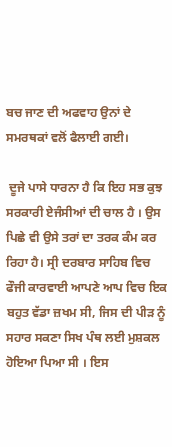ਬਚ ਜਾਣ ਦੀ ਅਫਵਾਹ ਉਨਾਂ ਦੇ ਸਮਰਥਕਾਂ ਵਲੋਂ ਫੈਲਾਈ ਗਈ।

 ਦੂਜੇ ਪਾਸੇ ਧਾਰਨਾ ਹੈ ਕਿ ਇਹ ਸਭ ਕੁਝ ਸਰਕਾਰੀ ਏਜੰਸੀਆਂ ਦੀ ਚਾਲ ਹੈ । ਉਸ ਪਿਛੇ ਵੀ ਉਸੇ ਤਰਾਂ ਦਾ ਤਰਕ ਕੰਮ ਕਰ ਰਿਹਾ ਹੈ। ਸ੍ਰੀ ਦਰਬਾਰ ਸਾਹਿਬ ਵਿਚ ਫੌਜੀ ਕਾਰਵਾਈ ਆਪਣੇ ਆਪ ਵਿਚ ਇਕ ਬਹੁਤ ਵੱਡਾ ਜ਼ਖਮ ਸੀ, ਜਿਸ ਦੀ ਪੀੜ ਨੂੰ ਸਹਾਰ ਸਕਣਾ ਸਿਖ ਪੰਥ ਲਈ ਮੁਸ਼ਕਲ ਹੋਇਆ ਪਿਆ ਸੀ । ਇਸ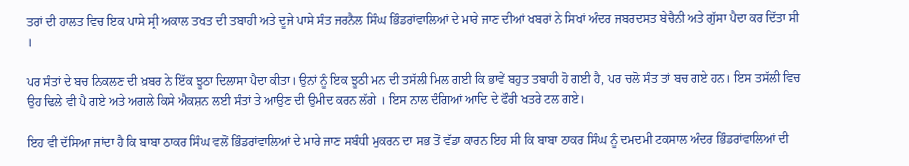ਤਰਾਂ ਦੀ ਹਾਲਤ ਵਿਚ ਇਕ ਪਾਸੇ ਸ੍ਰੀ ਅਕਾਲ ਤਖਤ ਦੀ ਤਬਾਹੀ ਅਤੇ ਦੂਜੇ ਪਾਸੇ ਸੰਤ ਜਰਨੈਲ ਸਿੰਘ ਭਿੰਡਰਾਂਵਾਲਿਆਂ ਦੇ ਮਾਰੇ ਜਾਣ ਦੀਆਂ ਖਬਰਾਂ ਨੇ ਸਿਖਾਂ ਅੰਦਰ ਜਬਰਦਸਤ ਬੇਚੈਨੀ ਅਤੇ ਗੁੱਸਾ ਪੈਦਾ ਕਰ ਦਿੱਤਾ ਸੀ ।

ਪਰ ਸੰਤਾਂ ਦੇ ਬਚ ਨਿਕਲਣ ਦੀ ਖ਼ਬਰ ਨੇ ਇੱਕ ਝੂਠਾ ਦਿਲਾਸਾ ਪੈਦਾ ਕੀਤਾ। ਉਨਾਂ ਨੂੰ ਇਕ ਝੂਠੀ ਮਨ ਦੀ ਤਸੱਲੀ ਮਿਲ ਗਈ ਕਿ ਭਾਵੇਂ ਬਹੁਤ ਤਬਾਹੀ ਹੋ ਗਈ ਹੈ, ਪਰ ਚਲੋ ਸੰਤ ਤਾਂ ਬਚ ਗਏ ਹਨ। ਇਸ ਤਸੱਲੀ ਵਿਚ ਉਹ ਢਿਲੇ ਵੀ ਪੈ ਗਏ ਅਤੇ ਅਗਲੇ ਕਿਸੇ ਐਕਸ਼ਨ ਲਈ ਸੰਤਾਂ ਤੇ ਆਉਣ ਦੀ ਉਮੀਦ ਕਰਨ ਲੱਗੇ । ਇਸ ਨਾਲ ਦੰਗਿਆਂ ਆਦਿ ਦੇ ਫੌਰੀ ਖਤਰੇ ਟਲ ਗਏ।

ਇਹ ਵੀ ਦੱਸਿਆ ਜਾਂਦਾ ਹੈ ਕਿ ਬਾਬਾ ਠਾਕਰ ਸਿੰਘ ਵਲੋਂ ਭਿੰਡਰਾਂਵਾਲਿਆਂ ਦੇ ਮਾਰੇ ਜਾਣ ਸਬੰਧੀ ਮੁਕਰਨ ਦਾ ਸਭ ਤੋਂ ਵੱਡਾ ਕਾਰਨ ਇਹ ਸੀ ਕਿ ਬਾਬਾ ਠਾਕਰ ਸਿੰਘ ਨੂੰ ਦਮਦਮੀ ਟਕਸਾਲ ਅੰਦਰ ਭਿੰਡਰਾਂਵਾਲਿਆਂ ਦੀ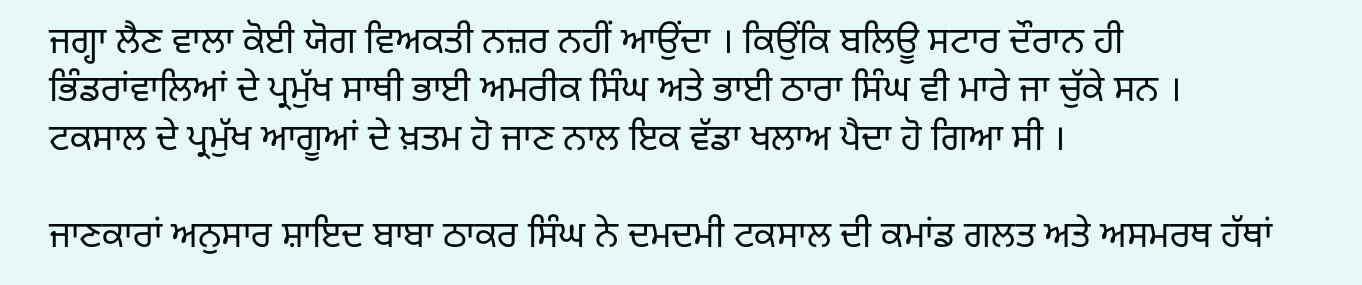ਜਗ੍ਹਾ ਲੈਣ ਵਾਲਾ ਕੋਈ ਯੋਗ ਵਿਅਕਤੀ ਨਜ਼ਰ ਨਹੀਂ ਆਉਂਦਾ । ਕਿਉਂਕਿ ਬਲਿਊ ਸਟਾਰ ਦੌਰਾਨ ਹੀ ਭਿੰਡਰਾਂਵਾਲਿਆਂ ਦੇ ਪ੍ਰਮੁੱਖ ਸਾਥੀ ਭਾਈ ਅਮਰੀਕ ਸਿੰਘ ਅਤੇ ਭਾਈ ਠਾਰਾ ਸਿੰਘ ਵੀ ਮਾਰੇ ਜਾ ਚੁੱਕੇ ਸਨ । ਟਕਸਾਲ ਦੇ ਪ੍ਰਮੁੱਖ ਆਗੂਆਂ ਦੇ ਖ਼ਤਮ ਹੋ ਜਾਣ ਨਾਲ ਇਕ ਵੱਡਾ ਖਲਾਅ ਪੈਦਾ ਹੋ ਗਿਆ ਸੀ ।

ਜਾਣਕਾਰਾਂ ਅਨੁਸਾਰ ਸ਼ਾਇਦ ਬਾਬਾ ਠਾਕਰ ਸਿੰਘ ਨੇ ਦਮਦਮੀ ਟਕਸਾਲ ਦੀ ਕਮਾਂਡ ਗਲਤ ਅਤੇ ਅਸਮਰਥ ਹੱਥਾਂ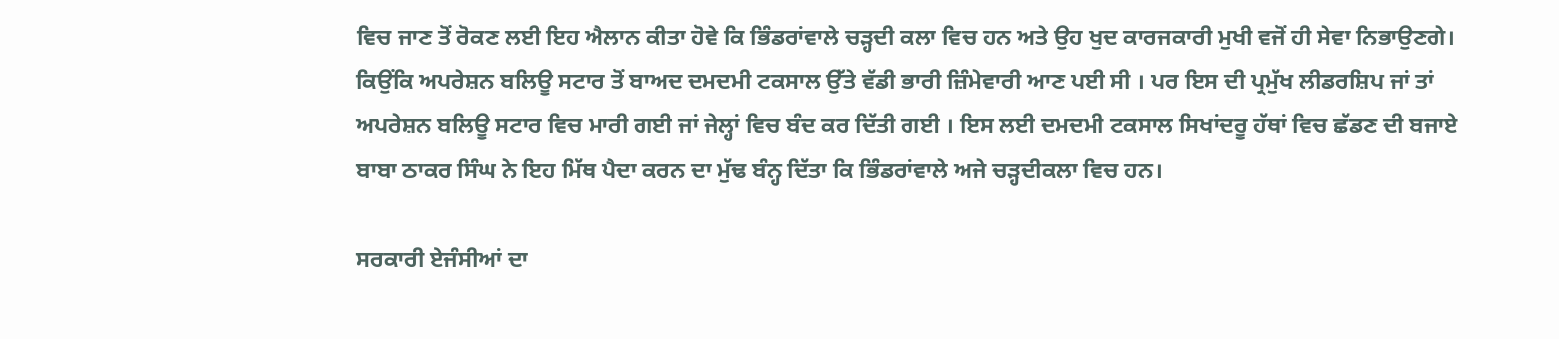ਵਿਚ ਜਾਣ ਤੋਂ ਰੋਕਣ ਲਈ ਇਹ ਐਲਾਨ ਕੀਤਾ ਹੋਵੇ ਕਿ ਭਿੰਡਰਾਂਵਾਲੇ ਚੜ੍ਹਦੀ ਕਲਾ ਵਿਚ ਹਨ ਅਤੇ ਉਹ ਖੁਦ ਕਾਰਜਕਾਰੀ ਮੁਖੀ ਵਜੋਂ ਹੀ ਸੇਵਾ ਨਿਭਾਉਣਗੇ। ਕਿਉਂਕਿ ਅਪਰੇਸ਼ਨ ਬਲਿਊ ਸਟਾਰ ਤੋਂ ਬਾਅਦ ਦਮਦਮੀ ਟਕਸਾਲ ਉੱਤੇ ਵੱਡੀ ਭਾਰੀ ਜ਼ਿੰਮੇਵਾਰੀ ਆਣ ਪਈ ਸੀ । ਪਰ ਇਸ ਦੀ ਪ੍ਰਮੁੱਖ ਲੀਡਰਸ਼ਿਪ ਜਾਂ ਤਾਂ ਅਪਰੇਸ਼ਨ ਬਲਿਊ ਸਟਾਰ ਵਿਚ ਮਾਰੀ ਗਈ ਜਾਂ ਜੇਲ੍ਹਾਂ ਵਿਚ ਬੰਦ ਕਰ ਦਿੱਤੀ ਗਈ । ਇਸ ਲਈ ਦਮਦਮੀ ਟਕਸਾਲ ਸਿਖਾਂਦਰੂ ਹੱਥਾਂ ਵਿਚ ਛੱਡਣ ਦੀ ਬਜਾਏ ਬਾਬਾ ਠਾਕਰ ਸਿੰਘ ਨੇ ਇਹ ਮਿੱਥ ਪੈਦਾ ਕਰਨ ਦਾ ਮੁੱਢ ਬੰਨ੍ਹ ਦਿੱਤਾ ਕਿ ਭਿੰਡਰਾਂਵਾਲੇ ਅਜੇ ਚੜ੍ਹਦੀਕਲਾ ਵਿਚ ਹਨ।

ਸਰਕਾਰੀ ਏਜੰਸੀਆਂ ਦਾ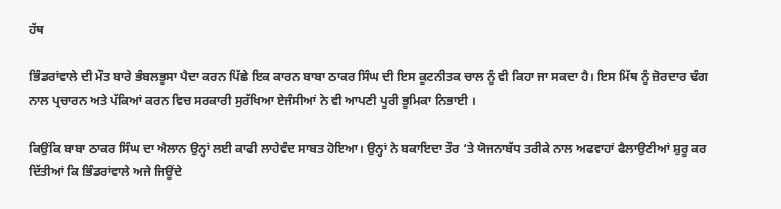ਹੱਥ

ਭਿੰਡਰਾਂਵਾਲੇ ਦੀ ਮੌਤ ਬਾਰੇ ਭੰਬਲਭੂਸਾ ਪੈਦਾ ਕਰਨ ਪਿੱਛੇ ਇਕ ਕਾਰਨ ਬਾਬਾ ਠਾਕਰ ਸਿੰਘ ਦੀ ਇਸ ਕੂਟਨੀਤਕ ਚਾਲ ਨੂੰ ਵੀ ਕਿਹਾ ਜਾ ਸਕਦਾ ਹੈ। ਇਸ ਮਿੱਥ ਨੂੰ ਜ਼ੋਰਦਾਰ ਢੰਗ ਨਾਲ ਪ੍ਰਚਾਰਨ ਅਤੇ ਪੱਕਿਆਂ ਕਰਨ ਵਿਚ ਸਰਕਾਰੀ ਸੁਰੱਖਿਆ ਏਜੰਸੀਆਂ ਨੇ ਵੀ ਆਪਣੀ ਪੂਰੀ ਭੂਮਿਕਾ ਨਿਭਾਈ ।

ਕਿਉਂਕਿ ਬਾਬਾ ਠਾਕਰ ਸਿੰਘ ਦਾ ਐਲਾਨ ਉਨ੍ਹਾਂ ਲਈ ਕਾਫੀ ਲਾਹੇਵੰਦ ਸਾਬਤ ਹੋਇਆ। ਉਨ੍ਹਾਂ ਨੇ ਬਕਾਇਦਾ ਤੌਰ ‘ਤੇ ਯੋਜਨਾਬੱਧ ਤਰੀਕੇ ਨਾਲ ਅਫਵਾਹਾਂ ਫੈਲਾਉਣੀਆਂ ਸ਼ੁਰੂ ਕਰ ਦਿੱਤੀਆਂ ਕਿ ਭਿੰਡਰਾਂਵਾਲੇ ਅਜੇ ਜਿਊਂਦੇ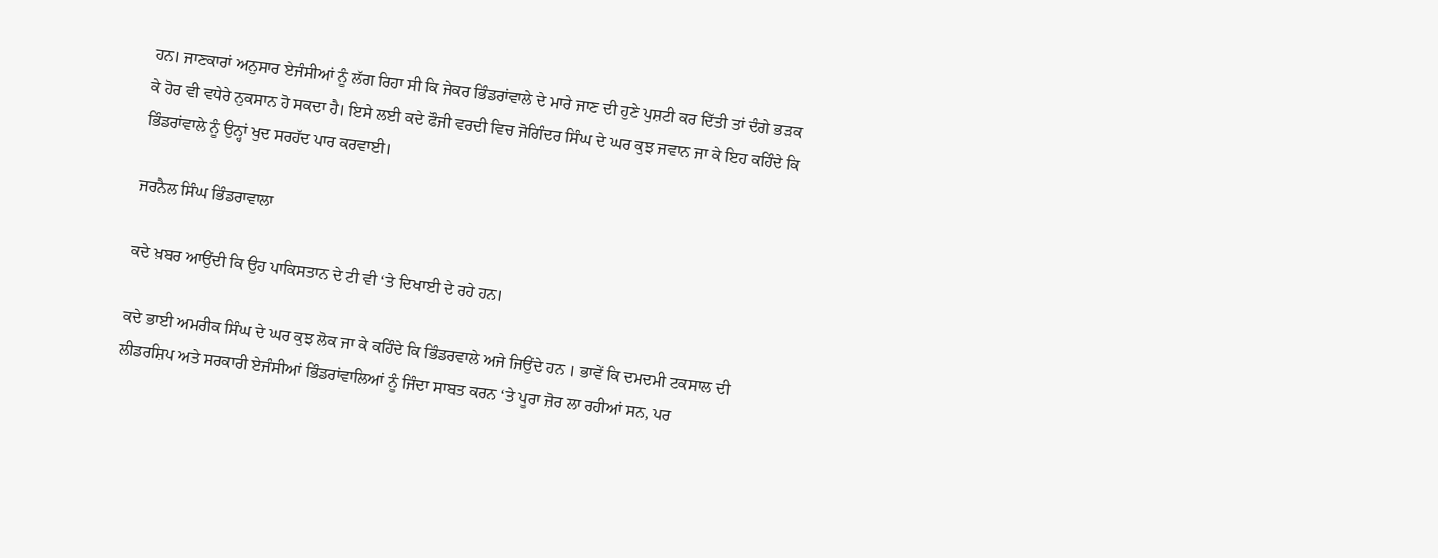ਹਨ। ਜਾਣਕਾਰਾਂ ਅਨੁਸਾਰ ਏਜੰਸੀਆਂ ਨੂੰ ਲੱਗ ਰਿਹਾ ਸੀ ਕਿ ਜੇਕਰ ਭਿੰਡਰਾਂਵਾਲੇ ਦੇ ਮਾਰੇ ਜਾਣ ਦੀ ਹੁਣੇ ਪੁਸ਼ਟੀ ਕਰ ਦਿੱਤੀ ਤਾਂ ਦੰਗੇ ਭੜਕ ਕੇ ਹੋਰ ਵੀ ਵਧੇਰੇ ਨੁਕਸਾਨ ਹੋ ਸਕਦਾ ਹੈ। ਇਸੇ ਲਈ ਕਦੇ ਫੌਜੀ ਵਰਦੀ ਵਿਚ ਜੋਗਿੰਦਰ ਸਿੰਘ ਦੇ ਘਰ ਕੁਝ ਜਵਾਨ ਜਾ ਕੇ ਇਹ ਕਹਿੰਦੇ ਕਿ ਭਿੰਡਰਾਂਵਾਲੇ ਨੂੰ ਉਨ੍ਹਾਂ ਖੁਦ ਸਰਹੱਦ ਪਾਰ ਕਰਵਾਈ।

ਜਰਨੈਲ ਸਿੰਘ ਭਿੰਡਰਾਵਾਲਾ

ਕਦੇ ਖ਼ਬਰ ਆਉਂਦੀ ਕਿ ਉਹ ਪਾਕਿਸਤਾਨ ਦੇ ਟੀ ਵੀ ‘ਤੇ ਦਿਖਾਈ ਦੇ ਰਹੇ ਹਨ।

ਕਦੇ ਭਾਈ ਅਮਰੀਕ ਸਿੰਘ ਦੇ ਘਰ ਕੁਝ ਲੋਕ ਜਾ ਕੇ ਕਹਿੰਦੇ ਕਿ ਭਿੰਡਰਵਾਲੇ ਅਜੇ ਜਿਉਂਦੇ ਹਨ । ਭਾਵੇਂ ਕਿ ਦਮਦਮੀ ਟਕਸਾਲ ਦੀ ਲੀਡਰਸ਼ਿਪ ਅਤੇ ਸਰਕਾਰੀ ਏਜੰਸੀਆਂ ਭਿੰਡਰਾਂਵਾਲਿਆਂ ਨੂੰ ਜਿੰਦਾ ਸਾਬਤ ਕਰਨ ‘ਤੇ ਪੂਰਾ ਜ਼ੋਰ ਲਾ ਰਹੀਆਂ ਸਨ, ਪਰ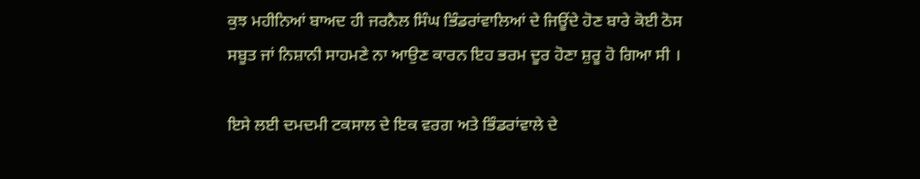ਕੁਝ ਮਹੀਨਿਆਂ ਬਾਅਦ ਹੀ ਜਰਨੈਲ ਸਿੰਘ ਭਿੰਡਰਾਂਵਾਲਿਆਂ ਦੇ ਜਿਊਂਦੇ ਹੋਣ ਬਾਰੇ ਕੋਈ ਠੋਸ ਸਬੂਤ ਜਾਂ ਨਿਸ਼ਾਨੀ ਸਾਹਮਣੇ ਨਾ ਆਉਣ ਕਾਰਨ ਇਹ ਭਰਮ ਦੂਰ ਹੋਣਾ ਸ਼ੁਰੂ ਹੋ ਗਿਆ ਸੀ ।

ਇਸੇ ਲਈ ਦਮਦਮੀ ਟਕਸਾਲ ਦੇ ਇਕ ਵਰਗ ਅਤੇ ਭਿੰਡਰਾਂਵਾਲੇ ਦੇ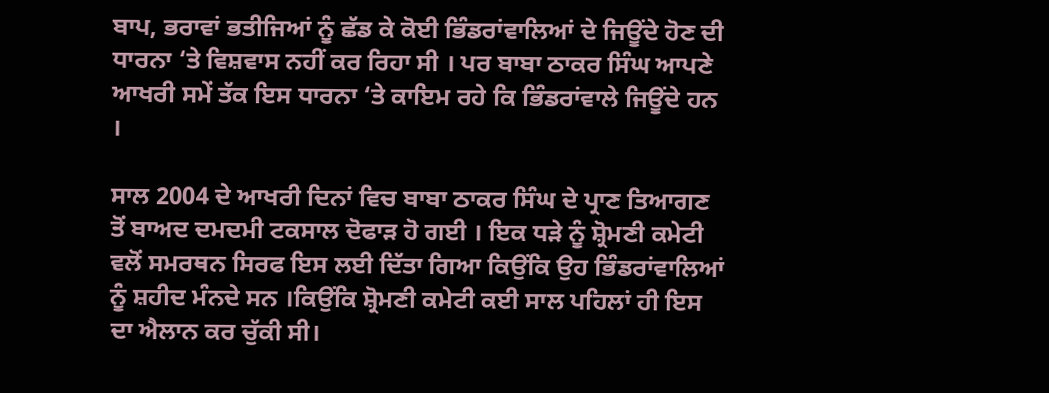ਬਾਪ, ਭਰਾਵਾਂ ਭਤੀਜਿਆਂ ਨੂੰ ਛੱਡ ਕੇ ਕੋਈ ਭਿੰਡਰਾਂਵਾਲਿਆਂ ਦੇ ਜਿਊਂਦੇ ਹੋਣ ਦੀ ਧਾਰਨਾ ‘ਤੇ ਵਿਸ਼ਵਾਸ ਨਹੀਂ ਕਰ ਰਿਹਾ ਸੀ । ਪਰ ਬਾਬਾ ਠਾਕਰ ਸਿੰਘ ਆਪਣੇ ਆਖਰੀ ਸਮੇਂ ਤੱਕ ਇਸ ਧਾਰਨਾ ‘ਤੇ ਕਾਇਮ ਰਹੇ ਕਿ ਭਿੰਡਰਾਂਵਾਲੇ ਜਿਊਂਦੇ ਹਨ ।

ਸਾਲ 2004 ਦੇ ਆਖਰੀ ਦਿਨਾਂ ਵਿਚ ਬਾਬਾ ਠਾਕਰ ਸਿੰਘ ਦੇ ਪ੍ਰਾਣ ਤਿਆਗਣ ਤੋਂ ਬਾਅਦ ਦਮਦਮੀ ਟਕਸਾਲ ਦੋਫਾੜ ਹੋ ਗਈ । ਇਕ ਧੜੇ ਨੂੰ ਸ਼੍ਰੋਮਣੀ ਕਮੇਟੀ ਵਲੋਂ ਸਮਰਥਨ ਸਿਰਫ ਇਸ ਲਈ ਦਿੱਤਾ ਗਿਆ ਕਿਉਂਕਿ ਉਹ ਭਿੰਡਰਾਂਵਾਲਿਆਂ ਨੂੰ ਸ਼ਹੀਦ ਮੰਨਦੇ ਸਨ ।ਕਿਉਂਕਿ ਸ਼੍ਰੋਮਣੀ ਕਮੇਟੀ ਕਈ ਸਾਲ ਪਹਿਲਾਂ ਹੀ ਇਸ ਦਾ ਐਲਾਨ ਕਰ ਚੁੱਕੀ ਸੀ।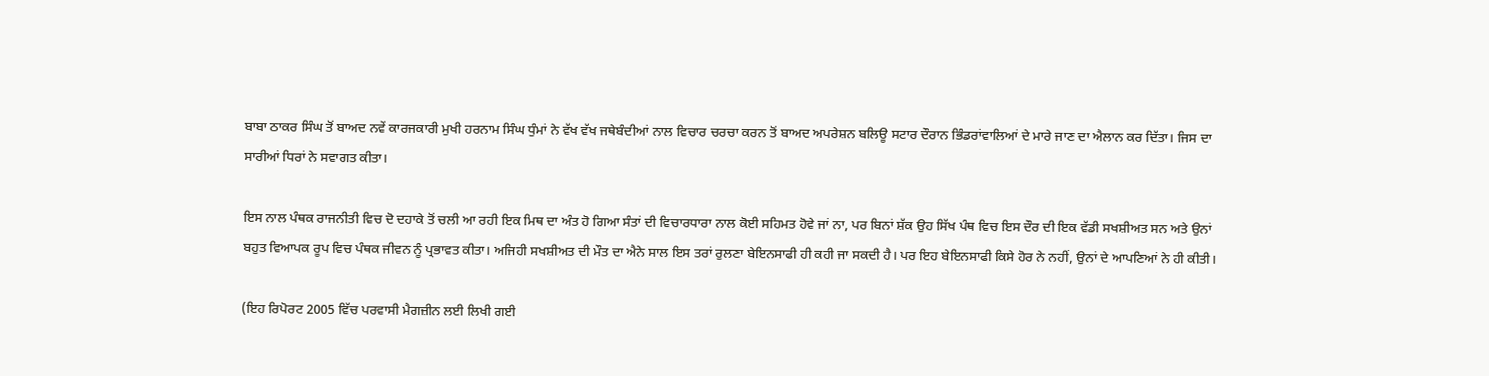ਬਾਬਾ ਠਾਕਰ ਸਿੰਘ ਤੋਂ ਬਾਅਦ ਨਵੇਂ ਕਾਰਜਕਾਰੀ ਮੁਖੀ ਹਰਨਾਮ ਸਿੰਘ ਧੁੰਮਾਂ ਨੇ ਵੱਖ ਵੱਖ ਜਥੇਬੰਦੀਆਂ ਨਾਲ ਵਿਚਾਰ ਚਰਚਾ ਕਰਨ ਤੋਂ ਬਾਅਦ ਅਪਰੇਸ਼ਨ ਬਲਿਊ ਸਟਾਰ ਦੌਰਾਨ ਭਿੰਡਰਾਂਵਾਲਿਆਂ ਦੇ ਮਾਰੇ ਜਾਣ ਦਾ ਐਲਾਨ ਕਰ ਦਿੱਤਾ। ਜਿਸ ਦਾ ਸਾਰੀਆਂ ਧਿਰਾਂ ਨੇ ਸਵਾਗਤ ਕੀਤਾ।

ਇਸ ਨਾਲ ਪੰਥਕ ਰਾਜਨੀਤੀ ਵਿਚ ਦੋ ਦਹਾਕੇ ਤੋਂ ਚਲੀ ਆ ਰਹੀ ਇਕ ਮਿਥ ਦਾ ਅੰਤ ਹੋ ਗਿਆ ਸੰਤਾਂ ਦੀ ਵਿਚਾਰਧਾਰਾ ਨਾਲ ਕੋਈ ਸਹਿਮਤ ਹੋਵੇ ਜਾਂ ਨਾ, ਪਰ ਬਿਨਾਂ ਸ਼ੱਕ ਉਹ ਸਿੱਖ ਪੰਥ ਵਿਚ ਇਸ ਦੌਰ ਦੀ ਇਕ ਵੱਡੀ ਸਖਸ਼ੀਅਤ ਸਨ ਅਤੇ ਉਨਾਂ ਬਹੁਤ ਵਿਆਪਕ ਰੂਪ ਵਿਚ ਪੰਥਕ ਜੀਵਨ ਨੂੰ ਪ੍ਰਭਾਵਤ ਕੀਤਾ। ਅਜਿਹੀ ਸਖਸ਼ੀਅਤ ਦੀ ਮੌਤ ਦਾ ਐਨੇ ਸਾਲ ਇਸ ਤਰਾਂ ਰੁਲਣਾ ਬੇਇਨਸਾਫੀ ਹੀ ਕਹੀ ਜਾ ਸਕਦੀ ਹੈ। ਪਰ ਇਹ ਬੇਇਨਸਾਫੀ ਕਿਸੇ ਹੋਰ ਨੇ ਨਹੀਂ, ਉਨਾਂ ਦੇ ਆਪਣਿਆਂ ਨੇ ਹੀ ਕੀਤੀ।

(ਇਹ ਰਿਪੋਰਟ 2005 ਵਿੱਚ ਪਰਵਾਸੀ ਮੈਗਜ਼ੀਨ ਲਈ ਲਿਖੀ ਗਈ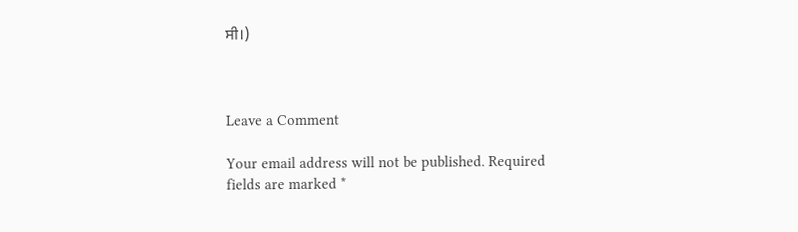ਸੀ।)



Leave a Comment

Your email address will not be published. Required fields are marked *